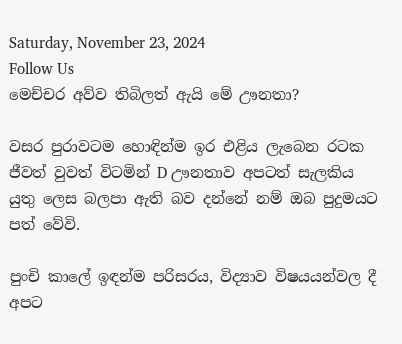Saturday, November 23, 2024
Follow Us
මෙච්චර අව්ව තිබිලත් ඇයි මේ ඌනතා?

වසර පුරාවටම හොඳින්ම ඉර එළිය ලැබෙන රටක ජීවත් වුවත් විටමින් D ඌනතාව අපටත් සැලකිය යුතු ලෙස බලපා ඇති බව දන්නේ නම් ඔබ පුදුමයට පත් වේවි.

පුංචි කාලේ ඉඳන්ම පරිසරය, විද්‍යාව විෂයයන්වල දී අපට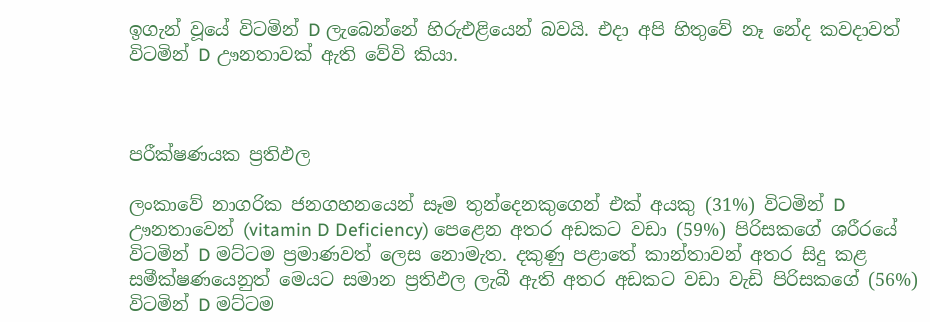ඉගැන් වූයේ විටමින් D ලැබෙන්නේ හිරුඑළියෙන් බවයි. එදා අපි හිතුවේ නෑ නේද කවදාවත් විටමින් D ඌනතාවක් ඇති වේවි කියා.



පරීක්ෂණයක ප්‍රතිඵල

ලංකාවේ නාගරික ජනගහනයෙන් සෑම තුන්දෙනකුගෙන් එක් අයකු (31%) විටමින් D ඌනතාවෙන් (vitamin D Deficiency) පෙළෙන අතර අඩකට වඩා (59%) පිරිසකගේ ශරීරයේ විටමින් D මට්ටම ප්‍රමාණවත් ලෙස නොමැත. දකුණු පළාතේ කාන්තාවන් අතර සිදු කළ සමීක්ෂණයෙනුත් මෙයට සමාන ප්‍රතිඵල ලැබී ඇති අතර අඩකට වඩා වැඩි පිරිසකගේ (56%) විටමින් D මට්ටම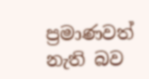ප්‍රමාණවත් නැති බව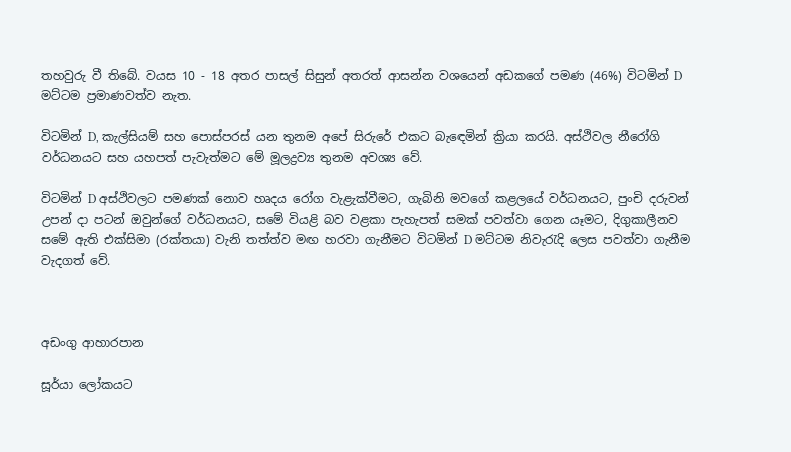තහවුරු වී තිබේ. වයස 10 - 18 අතර පාසල් සිසුන් අතරත් ආසන්න වශයෙන් අඩකගේ පමණ (46%) විටමින් D මට්ටම ප්‍රමාණවත්ව නැත.

විටමින් D, කැල්සියම් සහ පොස්පරස් යන තුනම අපේ සිරුරේ එකට බැඳෙමින් ක්‍රියා කරයි. අස්ථිවල නීරෝගි වර්ධනයට සහ යහපත් පැවැත්මට මේ මූලද්‍රව්‍ය තුනම අවශ්‍ය වේ.

විටමින් D අස්ථිවලට පමණක් නොව හෘදය රෝග වැළැක්වීමට, ගැබිනි මවගේ කළලයේ වර්ධනයට, පුංචි දරුවන් උපන් දා පටන් ඔවුන්ගේ වර්ධනයට, සමේ වියළි බව වළකා පැහැපත් සමක් පවත්වා ගෙන යෑමට, දිගුකාලීනව සමේ ඇති එක්සිමා (රක්තයා) වැනි තත්ත්ව මඟ හරවා ගැනීමට විටමින් D මට්ටම නිවැරැදි ලෙස පවත්වා ගැනීම වැදගත් වේ.



අඩංගු ආහාරපාන

සූර්යා ලෝකයට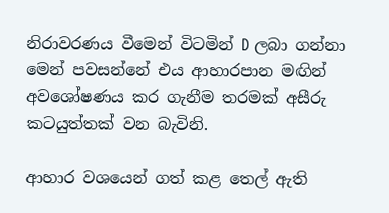නිරාවරණය වීමෙන් විටමින් D ලබා ගන්නා මෙන් පවසන්නේ එය ආහාරපාන මඟින් අවශෝෂණය කර ගැනීම තරමක් අසීරු කටයුත්තක් වන බැවිනි.

ආහාර වශයෙන් ගත් කළ තෙල් ඇති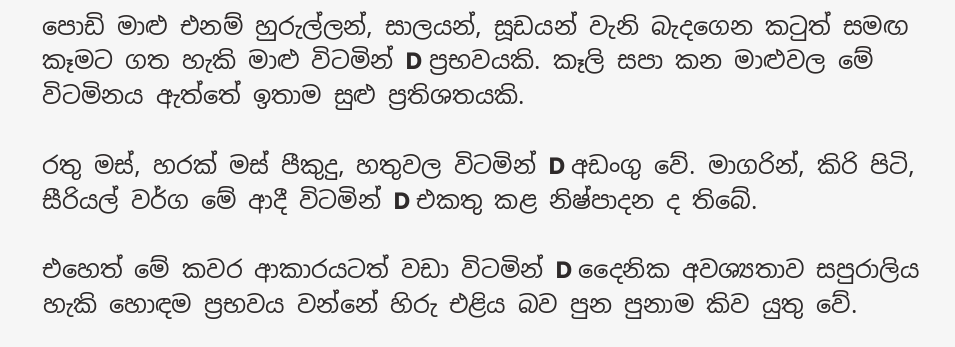පොඩි මාළු එනම් හුරුල්ලන්, සාලයන්, සූඩයන් වැනි බැදගෙන කටුත් සමඟ කෑමට ගත හැකි මාළු විටමින් D ප්‍රභවයකි. කෑලි සපා කන මාළුවල මේ විටමිනය ඇත්තේ ඉතාම සුළු ප්‍රතිශතයකි.

රතු මස්, හරක් මස් පීකුදු, හතුවල විටමින් D අඩංගු වේ. මාගරින්, කිරි පිටි, සීරියල් වර්ග මේ ආදී විටමින් D එකතු කළ නිෂ්පාදන ද තිබේ.

එහෙත් මේ කවර ආකාරයටත් වඩා විටමින් D දෛනික අවශ්‍යතාව සපුරාලිය හැකි හොඳම ප්‍රභවය වන්නේ හිරු එළිය බව පුන පුනාම කිව යුතු වේ.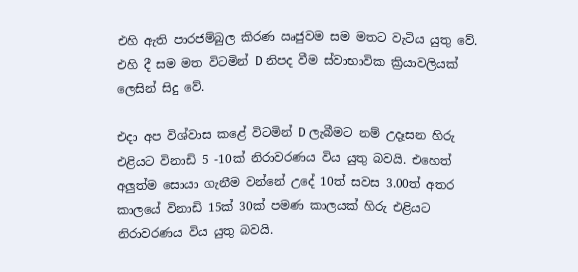එහි ඇති පාරජම්බුල කිරණ ඍජුවම සම මතට වැටිය යුතු වේ. එහි දී සම මත විටමින් D නිපද වීම ස්වාභාවික ක්‍රියාවලියක් ලෙසින් සිදු වේ.

එදා අප විශ්වාස කළේ විටමින් D ලැබීමට නම් උදෑසන හිරු එළියට විනාඩි 5 -10ක් නිරාවරණය විය යුතු බවයි. එහෙත් අලුත්ම සොයා ගැනීම වන්නේ උදේ 10ත් සවස 3.00ත් අතර කාලයේ විනාඩි 15ක් 30ක් පමණ කාලයක් හිරු එළියට නිරාවරණය විය යුතු බවයි.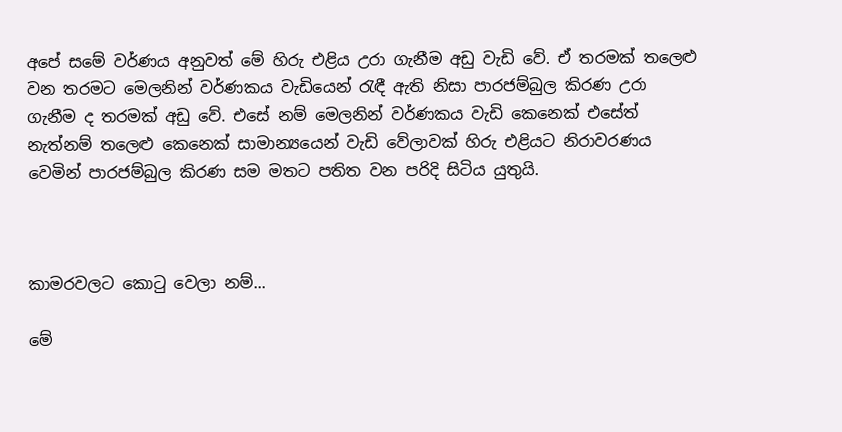අපේ සමේ වර්ණය අනුවත් මේ හිරු එළිය උරා ගැනීම අඩු වැඩි වේ. ඒ තරමක් තලෙළු වන තරමට මෙලනින් වර්ණකය වැඩියෙන් රැඳී ඇති නිසා පාරජම්බුල කිරණ උරා ගැනීම ද තරමක් අඩු වේ. එසේ නම් මෙලනින් වර්ණකය වැඩි කෙනෙක් එසේත් නැත්නම් තලෙළු කෙනෙක් සාමාන්‍යයෙන් වැඩි වේලාවක් හිරු එළියට නිරාවරණය වෙමින් පාරජම්බුල කිරණ සම මතට පතිත වන පරිදි සිටිය යුතුයි.



කාමරවලට කොටු වෙලා නම්...

මේ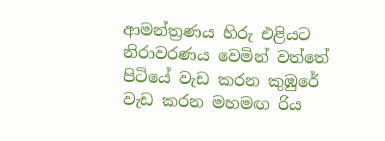ආමන්ත්‍රණය හිරු එළියට නිරාවරණය වෙමින් වත්තේ පිටියේ වැඩ කරන කුඹුරේ වැඩ කරන මහමඟ රිය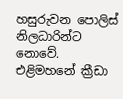හසුරුවන පොලිස් නිලධාරින්ට නොවේ. එළිමහනේ ක්‍රීඩා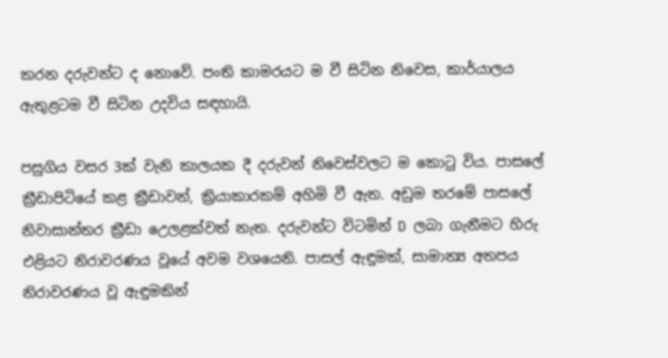කරන දරුවන්ට ද නොවේ. පංති කාමරයට ම වී සිටින නිවෙස, කාර්යාලය ඇතුළටම වී සිටින උදවිය සඳහායි.

පසුගිය වසර 3ක් වැනි කාලයක දී දරුවන් නිවෙස්වලට ම කොටු විය. පාසලේ ක්‍රීඩාපිටියේ කළ ක්‍රීඩාවන්, ක්‍රියාකාරකම් අහිමි වී ඇත. අඩුම තරමේ පාසලේ නිවාසාන්තර ක්‍රීඩා උෙලළක්වත් නැත. දරුවන්ට විටමින් D ලබා ගැනීමට හිරු එළියට නිරාවරණය වූයේ අවම වශයෙනි. පාසල් ඇඳුමක්, සාමාන්‍ය අතපය නිරාවරණය වූ ඇඳුමකින්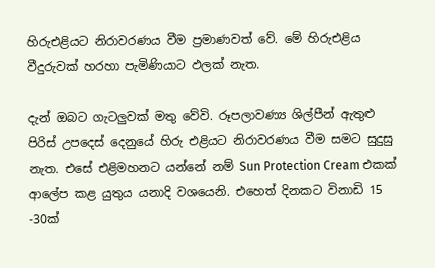හිරුඑළියට නිරාවරණය වීම ප්‍රමාණවත් වේ. මේ හිරුඑළිය වීදුරුවක් හරහා පැමිණියාට ඵලක් නැත.

දැන් ඔබට ගැටලුවක් මතු වේවි. රූපලාවණ්‍ය ශිල්පීන් ඇතුළු පිරිස් උපදෙස් දෙනුයේ හිරු එළියට නිරාවරණය වීම සමට සුදුසු නැත. එසේ එළිමහනට යන්නේ නම් Sun Protection Cream එකක් ආලේප කළ යුතුය යනාදි වශයෙනි. එහෙත් දිනකට විනාඩි 15 -30ක්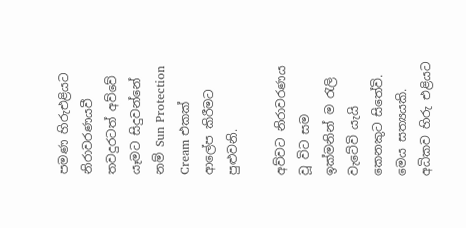පමණ හිරුඑළියට නිරාවරණයවී තවදුරටත් අව්වේ යෑමට සිදුවන්නේ නම් Sun Protection Cream එකක් ආලේප කිරීමට පුළුවනි.

අව්වට නිරාවරණය වූ විට සම ඉක්මනින් ම රැලි වැටේවි යැයි කෙනකුට සිතේවි. මෙය සත්‍යයකි. අධිකව හිරු එළියට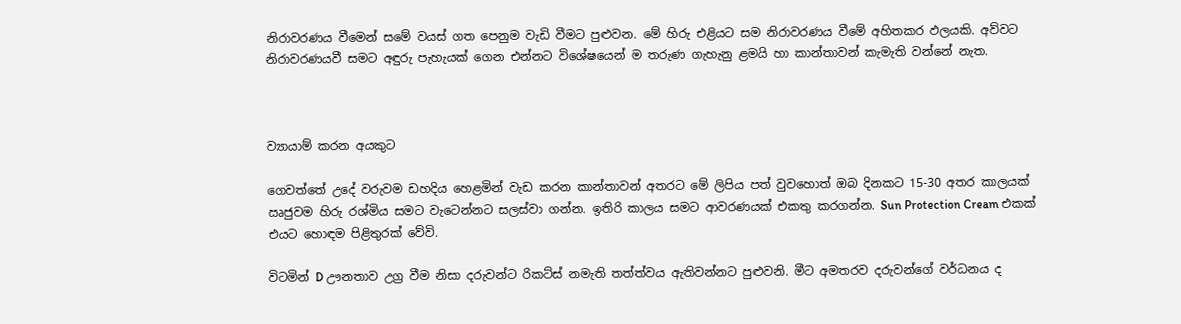නිරාවරණය වීමෙන් සමේ වයස් ගත පෙනුම වැඩි වීමට පුළුවන. මේ හිරු එළියට සම නිරාවරණය වීමේ අහිතකර ඵලයකි. අව්වට නිරාවරණයවී සමට අඳුරු පැහැයක් ගෙන එන්නට විශේෂයෙන් ම තරුණ ගැහැනු ළමයි හා කාන්තාවන් කැමැති වන්නේ නැත.



ව්‍යායාම් කරන අයකුට

ගෙවත්තේ උදේ වරුවම ඩහදිය හෙළමින් වැඩ කරන කාන්තාවන් අතරට මේ ලිපිය පත් වුවහොත් ඔබ දිනකට 15-30 අතර කාලයක් ඍජුවම හිරු රශ්මිය සමට වැටෙන්නට සලස්වා ගන්න. ඉතිරි කාලය සමට ආවරණයක් එකතු කරගන්න. Sun Protection Cream එකක් එයට හොඳම පිළිතුරක් වේවි.

විටමින් D ඌනතාව උග්‍ර වීම නිසා දරුවන්ට රිකට්ස් නමැති තත්ත්වය ඇතිවන්නට පුළුවනි. මීට අමතරව දරුවන්ගේ වර්ධනය ද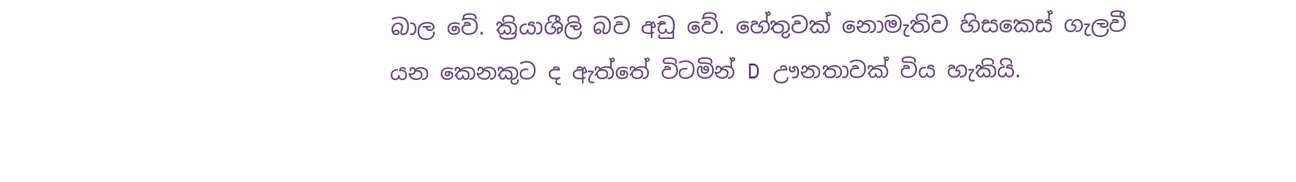බාල වේ. ක්‍රියාශීලි බව අඩු වේ. හේතුවක් නොමැතිව හිසකෙස් ගැලවී යන කෙනකුට ද ඇත්තේ විටමින් D ඌනතාවක් විය හැකියි.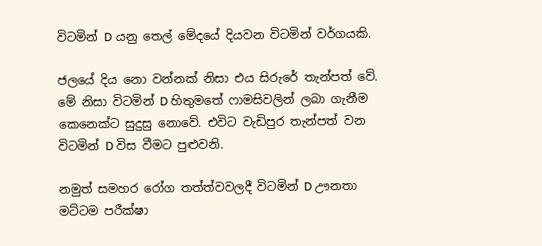විටමින් D යනු තෙල් මේදයේ දියවන විටමින් වර්ගයකි.

ජලයේ දිය නො වන්නක් නිසා එය සිරුරේ තැන්පත් වේ. මේ නිසා විටමින් D හිතුමතේ ෆාමසිවලින් ලබා ගැනීම කෙනෙක්ට සුදුසු නොවේ. එවිට වැඩිපුර තැන්පත් වන විටමින් D විස වීමට පුළුවනි.

නමුත් සමහර රෝග තත්ත්වවලදී විටමින් D ඌනතා මට්ටම පරීක්ෂා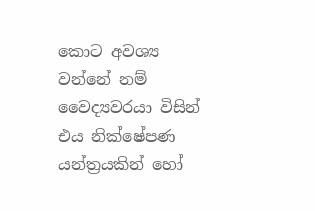කොට අවශ්‍ය වන්නේ නම් වෛද්‍යවරයා විසින් එය නික්ෂේපණ යන්ත්‍රයකින් හෝ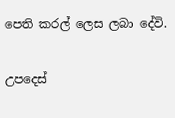පෙති කරල් ලෙස ලබා දේවි.

උපදෙස්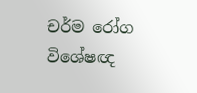චර්ම රෝග විශේෂඥ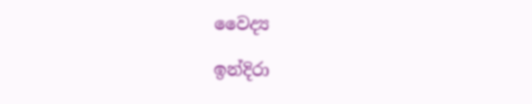වෛද්‍ය

ඉන්දිරා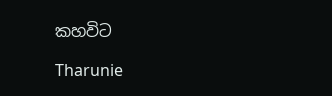කහවිට

Tharunie